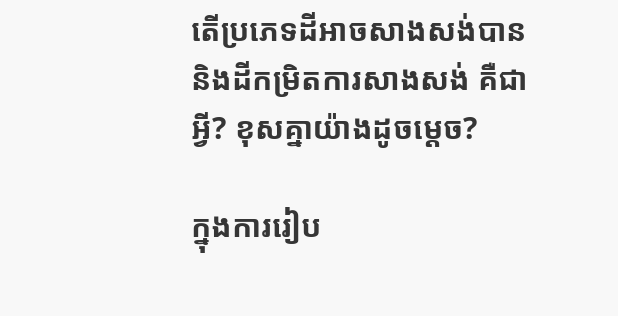តើប្រភេទដីអាចសាងសង់បាន និងដីកម្រិតការសាងសង់ គឺជាអ្វី? ខុសគ្នាយ៉ាងដូចម្ដេច?

ក្នុងការរៀប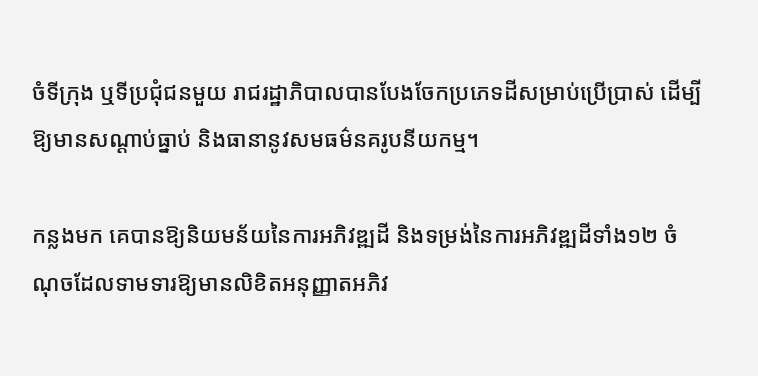ចំទីក្រុង ឬទីប្រជុំជនមួយ រាជរដ្ឋាភិបាលបានបែងចែកប្រភេទដីសម្រាប់ប្រើប្រាស់ ដើម្បីឱ្យមានសណ្តាប់ធ្នាប់ និងធានានូវសមធម៌នគរូបនីយកម្ម។

កន្លងមក គេបានឱ្យនិយមន័យនៃការអភិវឌ្ឍដី និងទម្រង់នៃការអភិវឌ្ឍដីទាំង១២ ចំណុចដែលទាមទារឱ្យមានលិខិតអនុញ្ញាតអភិវ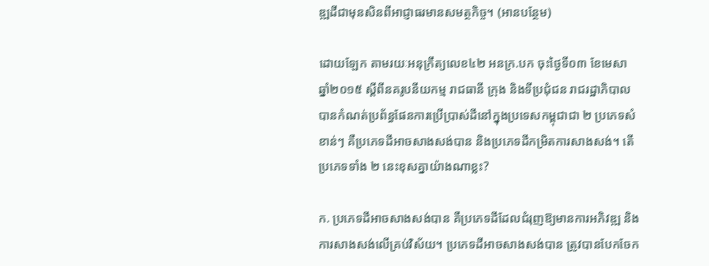ឌ្ឍដីជាមុនសិនពីអាជ្ញាធរមានសមត្ថកិច្ច។ (អានបន្ថែម)

ដោយឡែក តាមរយៈអនុក្រឹត្យលេខ៤២ អនក្រ.បក ចុះថ្ងៃទី០៣ ខែមេសា ឆ្នាំ២០១៥ ស្តីពីនគរូបនីយកម្ម រាជធានី ក្រុង និងទីប្រជុំជន រាជរដ្ឋាភិបាល បានកំណត់ប្រព័ន្ធផែនការប្រើប្រាស់ដីនៅក្នុងប្រទេសកម្ពុជាជា ២ ប្រភេទសំខាន់ៗ គឺប្រភេទដីអាចសាងសង់បាន និងប្រភេទដីកម្រិតការសាងសង់។ តើប្រភេទទាំង ២ នេះខុសគ្នាយ៉ាងណាខ្លះ?

ក. ប្រភេទដីអាចសាងសង់បាន គឺប្រភេទដីដែលជំរុញឱ្យមានការអភិវឌ្ឍ និងការសាងសង់លើគ្រប់វិស័យ។ ប្រភេទដីអាចសាងសង់បាន ត្រូវបានបែកចែក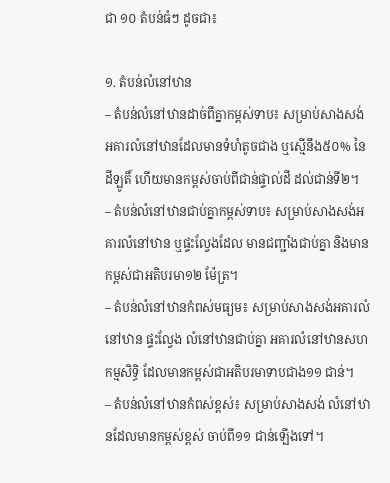ជា ១០ តំបន់ធំៗ ដូចជា៖

១. តំបន់លំនៅឋាន
– តំបន់លំនៅឋានដាច់ពីគ្នាកម្ពស់ទាប៖ សម្រាប់សាងសង់អគារលំនៅឋានដែលមានទំហំតូចជាង ឬស្មើនឹង៥០% នៃដីឡូតិ៍ ហើយមានកម្ពស់ចាប់ពីជាន់ផ្ទាល់ដី ដល់ជាន់ទី២។
– តំបន់លំនៅឋានជាប់គ្នាកម្ពស់ទាប៖ សម្រាប់សាងសង់អគារលំនៅឋាន ឬផ្ទះល្វែងដែល មានជញ្ជាំងជាប់គ្នា និងមានកម្ពស់ជាអតិបរមា១២ ម៉ែត្រ។
– តំបន់លំនៅឋានកំពស់មធ្យម៖ សម្រាប់សាងសង់អគារលំនៅឋាន ផ្ទះល្វែង លំនៅឋានជាប់គ្នា អគារលំនៅឋានសហកម្មសិទ្ធិ ដែលមានកម្ពស់ជាអតិបរមាទាបជាង១១ ជាន់។
– តំបន់លំនៅឋានកំពស់ខ្ពស់៖ សម្រាប់សាងសង់ លំនៅឋានដែលមានកម្ពស់ខ្ពស់ ចាប់ពី១១ ជាន់ឡើងទៅ។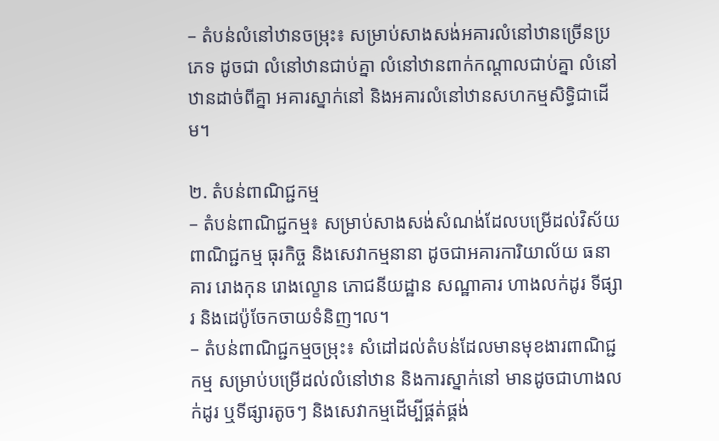– តំបន់លំនៅឋានចម្រុះ៖ សម្រាប់សាងសង់អគារលំនៅឋានច្រើនប្រភេទ ដូចជា លំនៅឋានជាប់គ្នា លំនៅឋានពាក់កណ្តាលជាប់គ្នា លំនៅឋានដាច់ពីគ្នា អគារស្នាក់នៅ និងអគារលំនៅឋានសហកម្មសិទ្ធិជាដើម។

២. តំបន់ពាណិជ្ជកម្ម
– តំបន់ពាណិជ្ជកម្ម៖ សម្រាប់សាងសង់សំណង់ដែលបម្រើដល់វិស័យពាណិជ្ជកម្ម ធុរកិច្ច និងសេវាកម្មនានា ដូចជាអគារការិយាល័យ ធនាគារ រោងកុន រោងល្ខោន ភោជនីយដ្ឋាន សណ្ឋាគារ ហាងលក់ដូរ ទីផ្សារ និងដេប៉ូចែកចាយទំនិញ។ល។
– តំបន់ពាណិជ្ជកម្មចម្រុះ៖ សំដៅដល់តំបន់ដែលមានមុខងារពាណិជ្ជកម្ម សម្រាប់បម្រើដល់លំនៅឋាន និងការស្នាក់នៅ មានដូចជាហាងលក់ដូរ ឬទីផ្សារតូចៗ និងសេវាកម្មដើម្បីផ្គត់ផ្គង់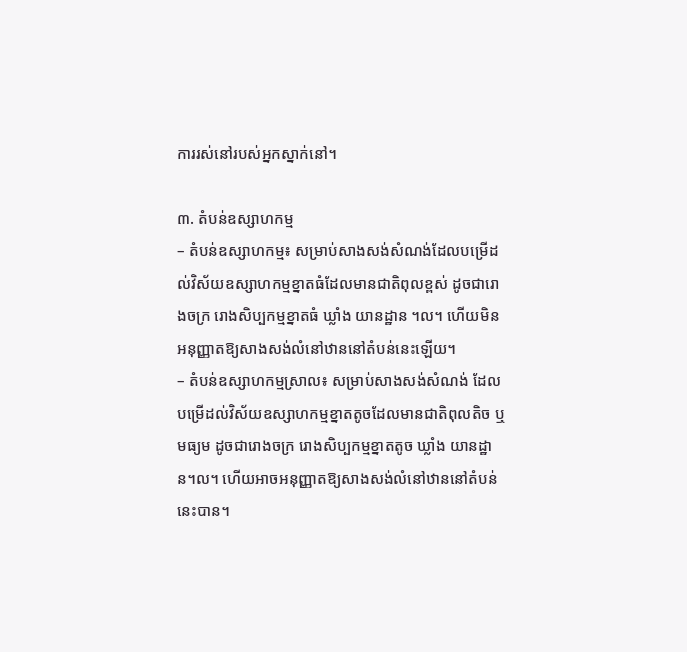ការរស់នៅរបស់អ្នកស្នាក់នៅ។

៣. តំបន់ឧស្សាហកម្ម
– តំបន់ឧស្សាហកម្ម៖ សម្រាប់សាងសង់សំណង់ដែលបម្រើដល់វិស័យឧស្សាហកម្មខ្នាតធំដែលមានជាតិពុលខ្ពស់ ដូចជារោងចក្រ រោងសិប្បកម្មខ្នាតធំ ឃ្លាំង យានដ្ឋាន ។ល។ ហើយមិនអនុញ្ញាតឱ្យសាងសង់លំនៅឋាននៅតំបន់នេះឡើយ។
– តំបន់ឧស្សាហកម្មស្រាល៖ សម្រាប់សាងសង់សំណង់ ដែលបម្រើដល់វិស័យឧស្សាហកម្មខ្នាតតូចដែលមានជាតិពុលតិច ឬ មធ្យម ដូចជារោងចក្រ រោងសិប្បកម្មខ្នាតតូច ឃ្លាំង យានដ្ឋាន។ល។ ហើយអាចអនុញ្ញាតឱ្យសាងសង់លំនៅឋាននៅតំបន់នេះបាន។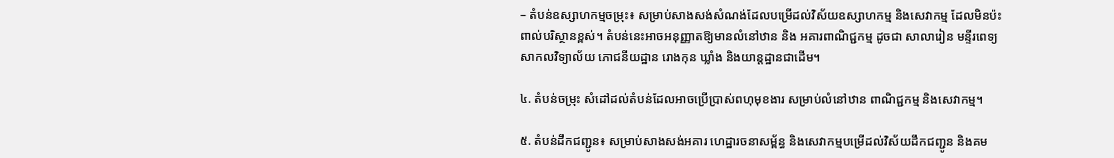– តំបន់ឧស្សាហកម្មចម្រុះ៖ សម្រាប់សាងសង់សំណង់ដែលបម្រើដល់វិស័យឧស្សាហកម្ម និងសេវាកម្ម ដែលមិនប៉ះពាល់បរិស្ថានខ្ពស់។ តំបន់នេះអាចអនុញ្ញាតឱ្យមានលំនៅឋាន និង អគារពាណិជ្ជកម្ម ដូចជា សាលារៀន មន្ទីរពេទ្យ សាកលវិទ្យាល័យ ភោជនីយដ្ឋាន រោងកុន ឃ្លាំង និងយាន្តដ្ឋានជាដើម។

៤. តំបន់ចម្រុះ សំដៅដល់តំបន់ដែលអាចប្រើប្រាស់ពហុមុខងារ សម្រាប់លំនៅឋាន ពាណិជ្ជកម្ម និងសេវាកម្ម។

៥. តំបន់ដឹកជញ្ជូន៖ សម្រាប់សាងសង់អគារ ហេដ្ឋារចនាសម្ព័ន្ធ និងសេវាកម្មបម្រើដល់វិស័យដឹកជញ្ជូន និងគម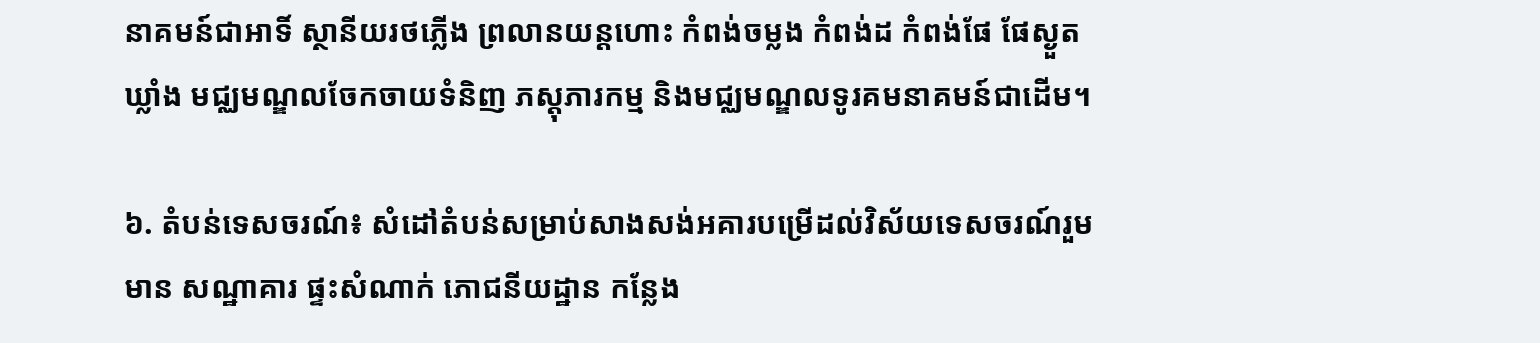នាគមន៍ជាអាទិ៍ ស្ថានីយរថភ្លើង ព្រលានយន្តហោះ កំពង់ចម្លង កំពង់ដ កំពង់ផែ ផែស្ងួត ឃ្លាំង មជ្ឈមណ្ឌលចែកចាយទំនិញ ភស្តុភារកម្ម និងមជ្ឈមណ្ឌលទូរគមនាគមន៍ជាដើម។

៦. តំបន់ទេសចរណ៍៖ សំដៅតំបន់សម្រាប់សាងសង់អគារបម្រើដល់វិស័យទេសចរណ៍រួមមាន សណ្ឋាគារ ផ្ទះសំណាក់ ភោជនីយដ្ឋាន កន្លែង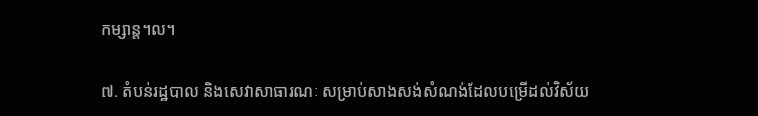កម្សាន្ត។ល។

៧. តំបន់រដ្ឋបាល និងសេវាសាធារណៈ សម្រាប់សាងសង់សំណង់ដែលបម្រើដល់វិស័យ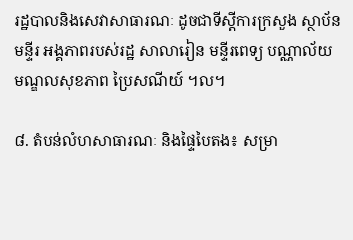រដ្ឋបាលនិងសេវាសាធារណៈ ដូចជាទីស្តីការក្រសួង ស្ថាប័ន មន្ទីរ អង្គភាពរបស់រដ្ឋ សាលារៀន មន្ទីរពេទ្យ បណ្ណាល័យ មណ្ឌលសុខភាព ប្រៃសណីយ៍ ។ល។

៨. តំបន់លំហសាធារណៈ និងផ្ទៃបៃតង៖ សម្រា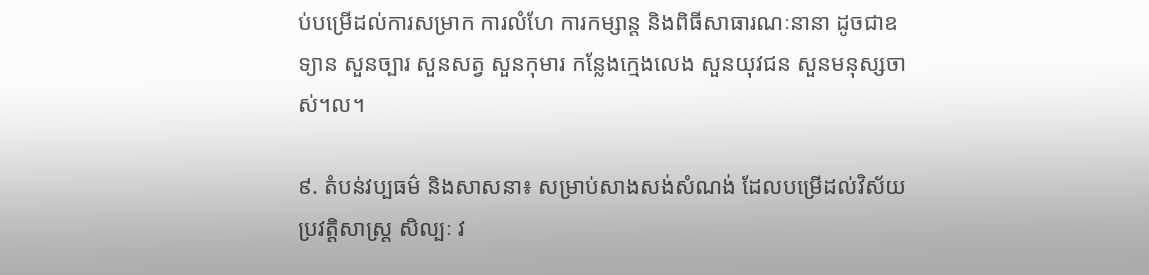ប់បម្រើដល់ការសម្រាក ការលំហែ ការកម្សាន្ត និងពិធីសាធារណៈនានា ដូចជាឧទ្យាន សួនច្បារ សួនសត្វ សួនកុមារ កន្លែងក្មេងលេង សួនយុវជន សួនមនុស្សចាស់។ល។

៩. តំបន់វប្បធម៌ និងសាសនា៖ សម្រាប់សាងសង់សំណង់ ដែលបម្រើដល់វិស័យប្រវត្តិសាស្រ្ត សិល្បៈ វ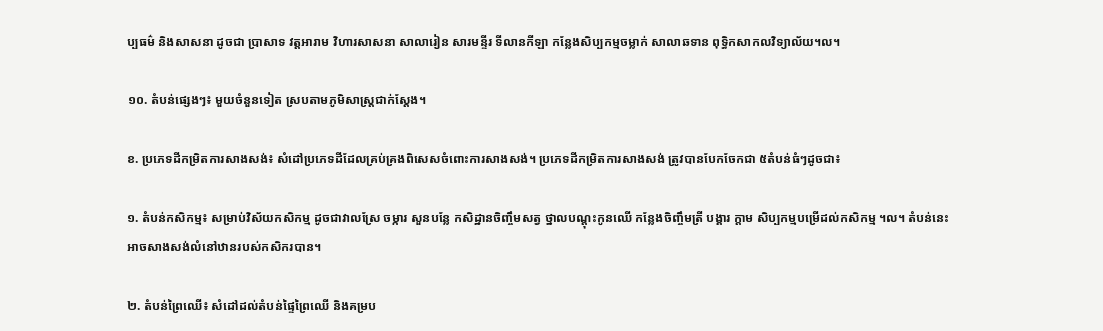ប្បធម៌ និងសាសនា ដូចជា ប្រាសាទ វត្តអារាម វិហារសាសនា សាលារៀន សារមន្ទីរ ទីលានកីឡា កន្លែងសិប្បកម្មចម្លាក់ សាលាឆទាន ពុទ្ធិកសាកលវិទ្យាល័យ។ល។

១០. តំបន់ផ្សេងៗ៖ មួយចំនួនទៀត ស្របតាមភូមិសាស្ត្រជាក់ស្តែង។

ខ. ប្រភេទដីកម្រិតការសាងសង់៖ សំដៅប្រភេទដីដែលគ្រប់គ្រងពិសេសចំពោះការសាងសង់។ ប្រភេទដីកម្រិតការសាងសង់ ត្រូវបានបែកចែកជា ៥តំបន់ធំៗដូចជា៖

១. តំបន់កសិកម្ម៖ សម្រាប់វិស័យកសិកម្ម ដូចជាវាលស្រែ ចម្ការ សួនបន្លែ កសិដ្ឋានចិញ្ចឹមសត្វ ថ្នាលបណ្តុះកូនឈើ កន្លែងចិញ្ចឹមត្រី បង្គារ ក្តាម សិប្បកម្មបម្រើដល់កសិកម្ម ។ល។ តំបន់នេះ អាចសាងសង់លំនៅឋានរបស់កសិករបាន។

២. តំបន់ព្រៃឈើ៖ សំដៅដល់តំបន់ផ្ទៃព្រៃឈើ និងគម្រប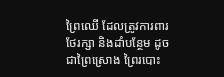ព្រៃឈើ ដែលត្រូវការពារ ថែរក្សា និងដាំបន្ថែម ដូចជាព្រៃស្រោង ព្រៃរបោះ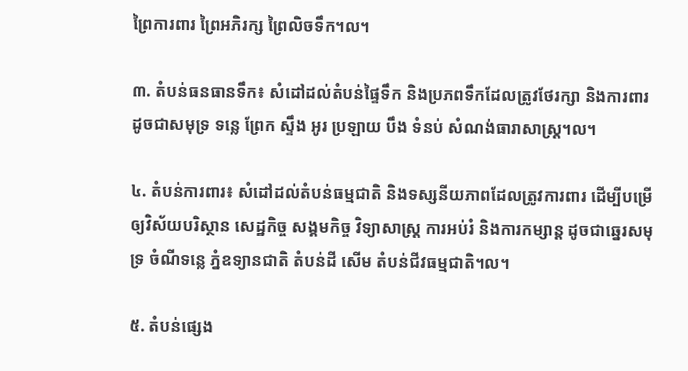ព្រៃការពារ ព្រៃអភិរក្ស ព្រៃលិចទឹក។ល។

៣. តំបន់ធនធានទឹក៖ សំដៅដល់តំបន់ផ្ទៃទឹក និងប្រភពទឹកដែលត្រូវថែរក្សា និងការពារ ដូចជាសមុទ្រ ទន្លេ ព្រែក ស្ទឹង អូរ ប្រឡាយ បឹង ទំនប់ សំណង់ធារាសាស្រ្ត។ល។

៤. តំបន់ការពារ៖ សំដៅដល់តំបន់ធម្មជាតិ និងទស្សនីយភាពដែលត្រូវការពារ ដើម្បីបម្រើឲ្យវិស័យបរិស្ថាន សេដ្ឋកិច្ច សង្គមកិច្ច វិទ្យាសាស្ត្រ ការអប់រំ និងការកម្សាន្ត ដូចជាឆ្នេរសមុទ្រ ចំណីទន្លេ ភ្នំឧទ្យានជាតិ តំបន់ដី សើម តំបន់ជីវធម្មជាតិ។ល។

៥. តំបន់ផ្សេង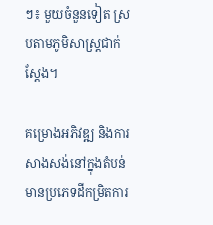ៗ៖ មួយចំនួនទៀត ស្របតាមភូមិសាស្ត្រជាក់ស្តែង។

គម្រោងអភិវឌ្ឍ និងការសាងសង់នៅក្នុងតំបន់មានប្រភេទដីកម្រិតការ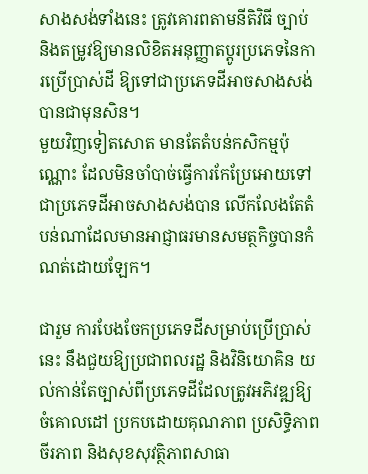សាងសង់ទាំងនេះ ត្រូវគោរពតាមនីតិវិធី ច្បាប់ និងតម្រូវឱ្យមានលិខិតអនុញ្ញាតប្តូរប្រភេទនៃការប្រើប្រាស់ដី ឱ្យទៅជាប្រភេទដីអាចសាងសង់បានជាមុនសិន។
មួយវិញទៀតសោត មានតែតំបន់កសិកម្មប៉ុណ្ណោះ ដែលមិនចាំបាច់ធ្វើការកែប្រែអោយទៅជាប្រភេទដីអាចសាងសង់បាន លើកលែងតែតំបន់ណាដែលមានអាជ្ញាធរមានសមត្ថកិច្ចបានកំណត់ដោយឡែក។

ជារួម ការបែងចែកប្រភេទដីសម្រាប់ប្រើប្រាស់នេះ នឹងជួយឱ្យប្រជាពលរដ្ឋ និងវិនិយោគិន យល់កាន់តែច្បាស់ពីប្រភេទដីដែលត្រូវអភិវឌ្ឍឱ្យចំគោលដៅ ប្រកបដោយគុណភាព ប្រសិទ្ធិភាព ចីរភាព និងសុខសុវត្ថិភាពសាធា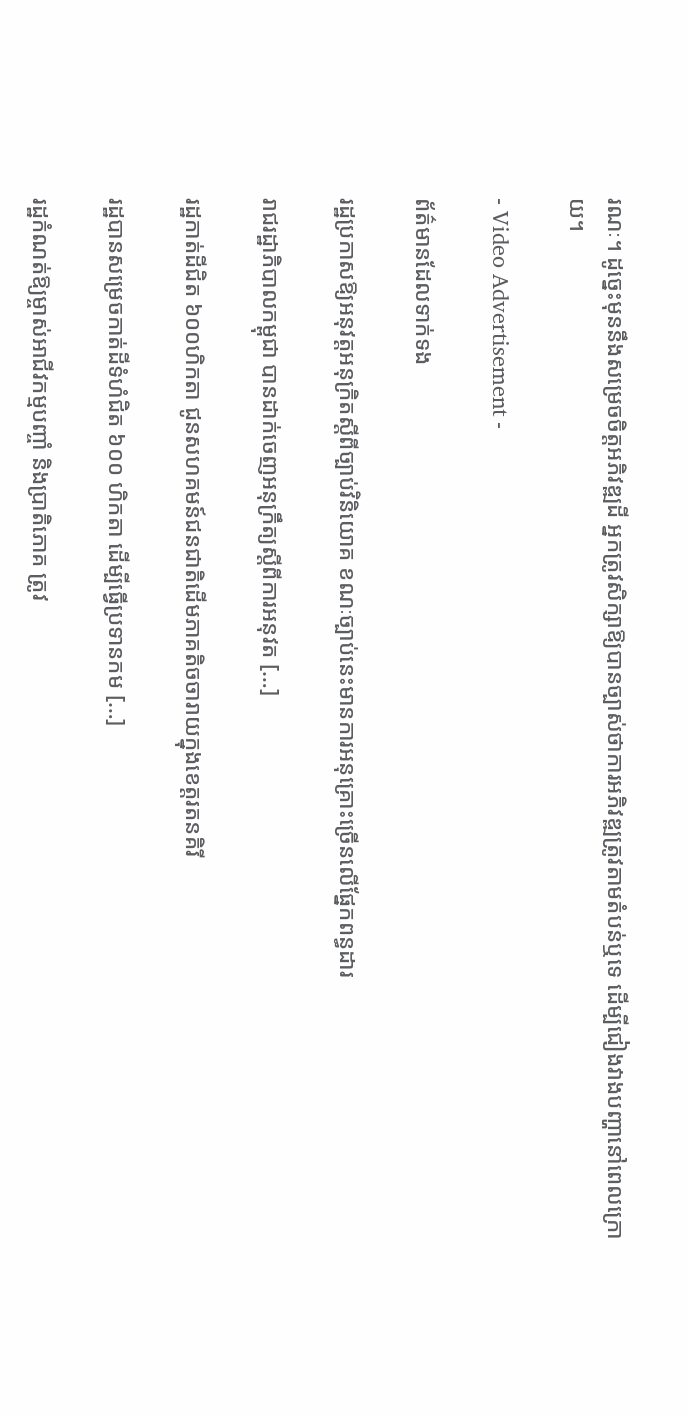រណៈ។ ដូច្នេះមុននឹងសម្រេចចិត្តអភិវឌ្ឍដី អ្នកត្រូវសិក្សាឱ្យបានច្បាស់ថាការអភិវឌ្ឍត្រូវតាមតំបន់ឬទេ ដើម្បីជៀងវាងបញ្ហានៅពេលក្រោយ។

- Video Advertisement -

ព័ត៌មានដែលទាក់ទង

រដ្ឋប្រកាសឱ្យអនុវត្តអនុក្រិតស្តីពីច្បាប់វិនិយោគ ខណៈច្បាប់នេះមានការអនុគ្រោះច្រើនលើផ្នែកពន្ធដារ

រាជរដ្ឋាភិបាលកម្ពុជា បានដាក់ចេញអនុក្រឹត្យស្តីពីការអនុវត […]

រដ្ឋកាត់ដីជិត ៦០០ហិកតា ជូនសហគមន៍ជនជាតិដើមភាគតិចចារាយក្នុងខេត្តរតនគិរី

រដ្ឋបានសម្រេចកាត់ដីទំហំជិត ៦០០ ហិកតា ដើម្បីធ្វើប្រទានកម […]

រដ្ឋកំណត់ឱ្យម្ចាស់អាជីវកម្មបញ្ចាំ និងប្រាតិភោគ ត្រូវ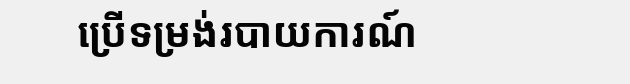ប្រើទម្រង់របាយការណ៍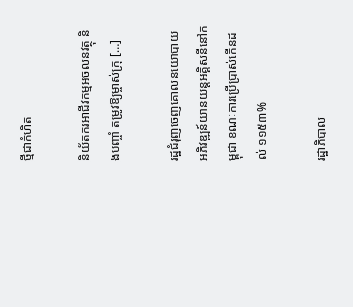ថ្មីជាកំហិត

និយ័តករអាជីវកម្មអចលនវត្ថុ និងបញ្ចាំ តម្រូវឱ្យម្ចាស់ក្រុ […]

រដ្ឋជំរុញចេញគោលនយោបាយអភិវឌ្ឍន៍យានយន្តអគ្គិសនីនៅកម្ពុជា ខណៈការប្រើប្រាស់កើនដល់ ១១៥៣%

រដ្ឋាភិបាល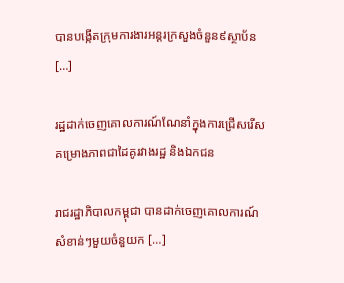បានបង្កើតក្រុមការងារអន្តរក្រសួងចំនួន៩ស្ថាប័ន […]

រដ្ឋដាក់ចេញគោលការណ៍ណែនាំក្នុងការជ្រើសរើសគម្រោងភាពជាដៃគូរវាងរដ្ឋ និងឯកជន

រាជរដ្ឋាភិបាលកម្ពុជា បានដាក់ចេញគោលការណ៍សំខាន់ៗមួយចំនួយក […]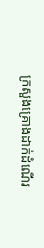ក្រសួងគ្រោងដាក់ដំណើរ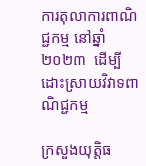ការតុលាការពាណិជ្ជកម្ម នៅឆ្នាំ២០២៣  ដើម្បីដោះស្រាយវិវាទពាណិជ្ជកម្ម

ក្រសួងយុត្តិធ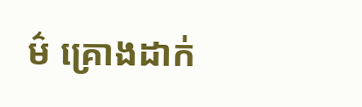ម៌ គ្រោងដាក់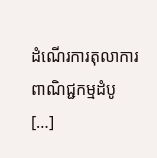ដំណើរការតុលាការពាណិជ្ជកម្មដំបូ […]